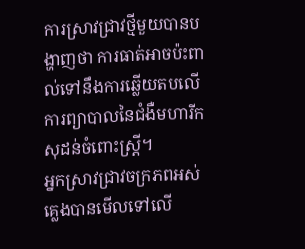ការស្រាវជ្រាវថ្មីមួយបានបង្ហាញថា ការធាត់អាចប៉ះពាល់ទៅនឹងការឆ្លើយតបលើការព្យាបាលនៃជំងឺមហារីកសុដន់ចំពោះស្ត្រី។
អ្នកស្រាវជ្រាវចក្រភពអស់គ្លេងបានមើលទៅលើ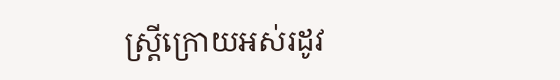ស្ត្រីក្រោយអស់រដូវ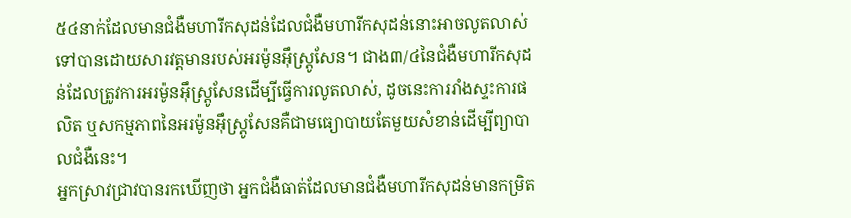៥៤នាក់ដែលមានជំងឺមហារីកសុដន់ដែលជំងឺមហារីកសុដន់នោះអាចលូតលាស់ទៅបានដោយសារវត្តមានរបស់អរម៉ូនអ៊ឹស្ត្រូសែន។ ជាង៣/៤នៃជំងឺមហារីកសុដន់ដែលត្រូវការអរម៉ូនអ៊ឹស្ត្រូសែនដើម្បីធ្វើការលូតលាស់, ដូចនេះការរាំងស្ទះការផលិត ឬសកម្មភាពនៃអរម៉ូនអ៊ឹស្ត្រូសែនគឺជាមធ្យោបាយតែមួយសំខាន់ដើម្បីព្យាបាលជំងឺនេះ។
អ្នកស្រាវជ្រាវបានរកឃើញថា អ្នកជំងឺធាត់ដែលមានជំងឺមហារីកសុដន់មានកម្រិត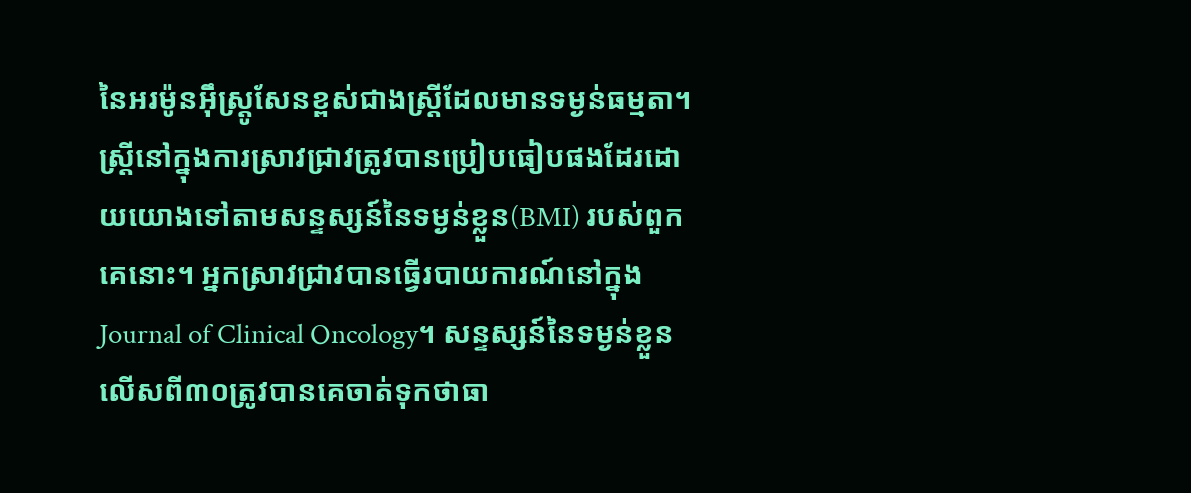នៃអរម៉ូនអ៊ឹស្ត្រូសែនខ្ពស់ជាងស្ត្រីដែលមានទម្ងន់ធម្មតា។
ស្ត្រីនៅក្នុងការស្រាវជ្រាវត្រូវបានប្រៀបធៀបផងដែរដោយយោងទៅតាមសន្ទស្សន៍នៃទម្ងន់ខ្លួន(BMI) របស់ពួកគេនោះ។ អ្នកស្រាវជ្រាវបានធ្វើរបាយការណ៍នៅក្នុង Journal of Clinical Oncology។ សន្ទស្សន៍នៃទម្ងន់ខ្លួនលើសពី៣០ត្រូវបានគេចាត់ទុកថាធា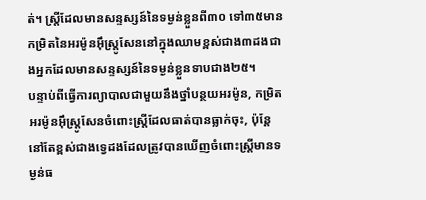ត់។ ស្ត្រីដែលមានសន្ទស្សន៍នៃទម្ងន់ខ្លួនពី៣០ ទៅ៣៥មានកម្រិតនៃអរម៉ូនអ៊ឹស្ត្រូសែននៅក្នុងឈាមខ្ពស់ជាង៣ដងជាងអ្នកដែលមានសន្ទស្សន៍នៃទម្ងន់ខ្លួនទាបជាង២៥។
បន្ទាប់ពីធ្វើការព្យាបាលជាមួយនឹងថ្នាំបន្ថយអរម៉ូន, កម្រិតអរម៉ូនអ៊ឹស្ត្រូសែនចំពោះស្ត្រីដែលធាត់បានធ្លាក់ចុះ, ប៉ុន្តែនៅតែខ្ពស់ជាងទ្វេដងដែលត្រូវបានឃើញចំពោះស្ត្រីមានទម្ងន់ធ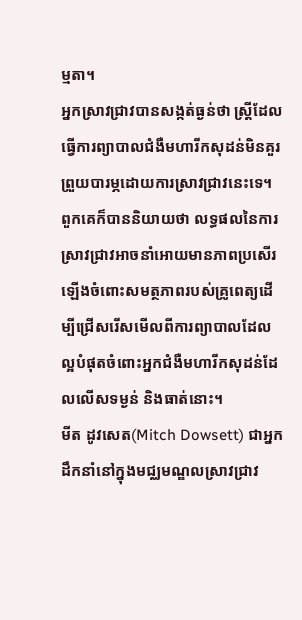ម្មតា។
អ្នកស្រាវជ្រាវបានសង្កត់ធ្ងន់ថា ស្ត្រីដែលធ្វើការព្យាបាលជំងឺមហារីកសុដន់មិនគួរព្រួយបារម្ភដោយការស្រាវជ្រាវនេះទេ។ ពួកគេក៏បាននិយាយថា លទ្ធផលនៃការស្រាវជ្រាវអាចនាំអោយមានភាពប្រសើរឡើងចំពោះសមត្ថភាពរបស់គ្រូពេត្យដើម្បីជ្រើសរើសមើលពីការព្យាបាលដែលល្អបំផុតចំពោះអ្នកជំងឺមហារីកសុដន់ដែលលើសទម្ងន់ និងធាត់នោះ។
មីត ដូវសេត(Mitch Dowsett) ជាអ្នកដឹកនាំនៅក្នុងមជ្ឈមណ្ឌលស្រាវជ្រាវ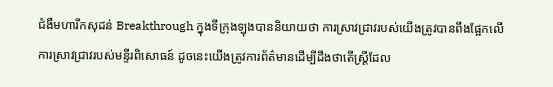ជំងឺមហារីកសុដន់ Breakthrough ក្នុងទីក្រុងឡុងបាននិយាយថា ការស្រាវជ្រាវរបស់យើងត្រូវបានពឹងផ្អែកលើការស្រាវជ្រាវរបស់មន្ទីរពិសោធន៍ ដូចនេះយើងត្រូវការព័ត៌មានដើម្បីដឹងថាតើស្ត្រីដែល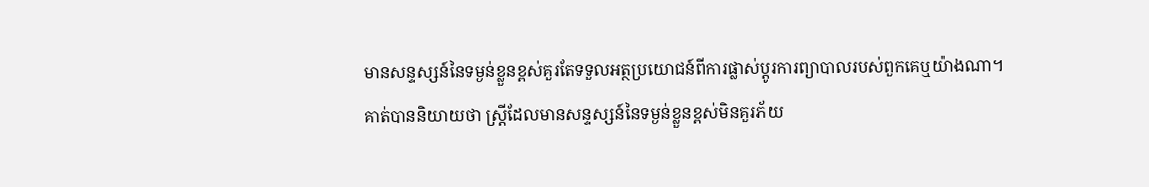មានសន្ទស្សន៍នៃទម្ងន់ខ្លួនខ្ពស់គួរតែទទួលអត្ថប្រយោជន៍ពីការផ្លាស់ប្តូរការព្យាបាលរបស់ពួកគេឬយ៉ាងណា។
គាត់បាននិយាយថា ស្ត្រីដែលមានសន្ទស្សន៍នៃទម្ងន់ខ្លួនខ្ពស់មិនគួរភ័យ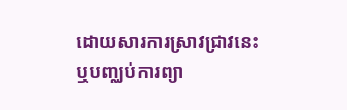ដោយសារការស្រាវជ្រាវនេះ ឬបញ្ឈប់ការព្យា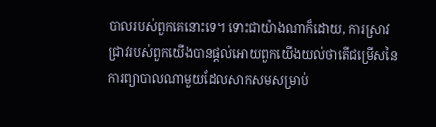បាលរបស់ពួកគេនោះទេ។ ទោះជាយ៉ាងណាក៏ដោយ, ការស្រាវជ្រាវរបស់ពួកយើងបានផ្តល់អោយពួកយើងយល់ថាតើជម្រើសនៃការព្យាបាលណាមួយដែលសាកសមសម្រាប់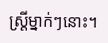ស្ត្រីម្នាក់ៗនោះ។